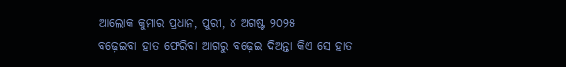ଆଲୋକ କୁମାର ପ୍ରଧାନ, ପୁରୀ, ୪ ଅଗଷ୍ଟ ୨୦୨୫
ବଢ଼େଇବା ହାତ ଫେରିବା ଆଗରୁ ବଢ଼େଇ ଦିଅନ୍ତା କିଏ ସେ ହାତ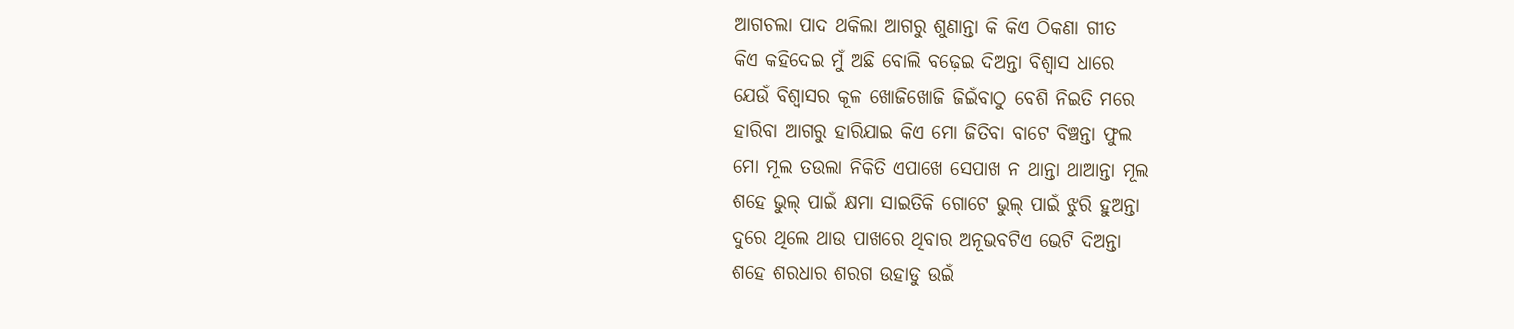ଆଗଚଲା ପାଦ ଥକିଲା ଆଗରୁ ଶୁଣାନ୍ତା କି କିଏ ଠିକଣା ଗୀତ
କିଏ କହିଦେଇ ମୁଁ ଅଛି ବୋଲି ବଢ଼େଇ ଦିଅନ୍ତା ବିଶ୍ବାସ ଧାରେ
ଯେଉଁ ବିଶ୍ବାସର କୂଳ ଖୋଜିଖୋଜି ଜିଇଁବାଠୁ ବେଶି ନିଇତି ମରେ
ହାରିବା ଆଗରୁ ହାରିଯାଇ କିଏ ମୋ ଜିତିବା ବାଟେ ବିଞ୍ଚନ୍ତା ଫୁଲ
ମୋ ମୂଲ ତଉଲା ନିକିତି ଏପାଖେ ସେପାଖ ନ ଥାନ୍ତା ଥାଆନ୍ତା ମୂଲ
ଶହେ ଭୁଲ୍ ପାଇଁ କ୍ଷମା ସାଇତିକି ଗୋଟେ ଭୁଲ୍ ପାଇଁ ଝୁରି ହୁଅନ୍ତା
ଦୁରେ ଥିଲେ ଥାଉ ପାଖରେ ଥିବାର ଅନୂଭବଟିଏ ଭେଟି ଦିଅନ୍ତା
ଶହେ ଶରଧାର ଶରଗ ଉହାଡୁ ଉଇଁ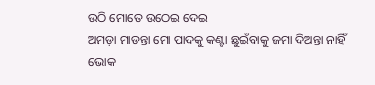ଉଠି ମୋତେ ଉଠେଇ ଦେଇ
ଅମଡ଼ା ମାଡନ୍ତା ମୋ ପାଦକୁ କଣ୍ଟା ଛୁଇଁବାକୁ ଜମା ଦିଅନ୍ତା ନାହିଁ
ଭୋକ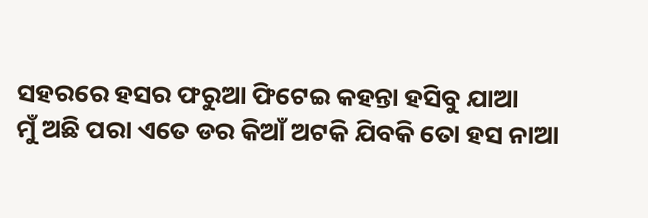ସହରରେ ହସର ଫରୁଆ ଫିଟେଇ କହନ୍ତା ହସିବୁ ଯାଆ
ମୁଁ ଅଛି ପରା ଏତେ ଡର କିଆଁ ଅଟକି ଯିବକି ତୋ ହସ ନାଆ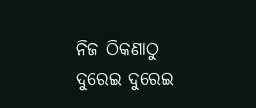ନିଜ ଠିକଣାଠୁ ଦୁରେଇ ଦୁରେଇ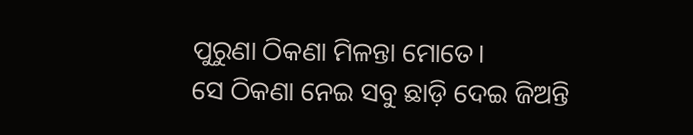ପୁରୁଣା ଠିକଣା ମିଳନ୍ତା ମୋତେ।
ସେ ଠିକଣା ନେଇ ସବୁ ଛାଡ଼ି ଦେଇ ଜିଅନ୍ତି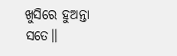ଖୁସିରେ ହୁଅନ୍ତା ସତେ।।